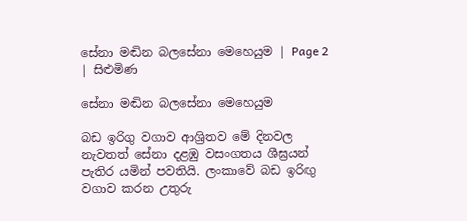සේනා මඬින බලසේනා මෙහෙයුම | Page 2 | සිළුමිණ

සේනා මඬින බලසේනා මෙහෙයුම

බඩ ඉරිගු වගාව ආශ්‍රිතව මේ දිනවල නැවතත් සේනා දළඹු වසංගතය ශීඝ්‍රයන් පැතිර යමින් පවතියි. ලංකාවේ බඩ ඉරිඟු වගාව කරන උතුරු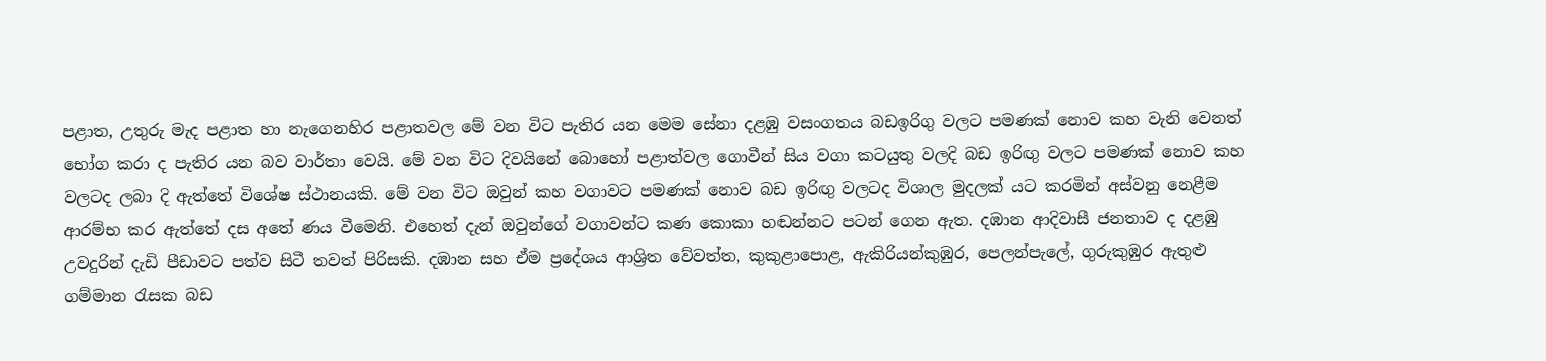පළාත, උතුරු මැද පළාත හා නැගෙනහිර පළාතවල මේ වන විට පැතිර යන මෙම සේනා දළඹු වසංගතය බඩඉරිගු වලට පමණක් නොව කහ වැනි වෙනත් භෝග කරා ද පැතිර යන බව වාර්තා වෙයි. මේ වන විට දිවයිනේ බොහෝ පළාත්වල ගොවීන් සිය වගා කටයුතු වලදි බඩ ඉරිඟු වලට පමණක් නොව කහ වලටද ලබා දි ඇත්තේ විශේෂ ස්ථානයකි. මේ වන විට ඔවුන් කහ වගාවට පමණක් නොව බඩ ඉරිඟු වලටද විශාල මුදලක් යට කරමින් අස්වනු නෙළීම ආරම්භ කර ඇත්තේ දස අතේ ණය වීමෙනි. එහෙත් දැන් ඔවුන්ගේ වගාවන්ට කණ කොකා හඬන්නට පටන් ගෙන ඇත. දඹාන ආදිවාසී ජනතාව ද දළඹු උවදුරින් දැඩි පීඩාවට පත්ව සිටී තවත් පිරිසකි. දඹාන සහ ඒම ප්‍රදේශය ආශ්‍රිත වේවත්ත, කුකුළාපොළ, ඇකිරියන්කුඹුර, පෙලන්පැලේ, ගුරුකුඹුර ඇතුළු ගම්මාන රැසක බඩ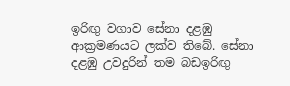ඉරිඟු වගාව සේනා දළඹු ආක්‍රමණයට ලක්ව තිබේ. සේනා දළඹු උවදුරින් තම බඩඉරිඟු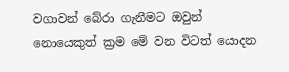වගාවන් බේරා ගැනීමට ඔවුන් නොයෙකුත් ක්‍රම මේ වන විටත් යොදන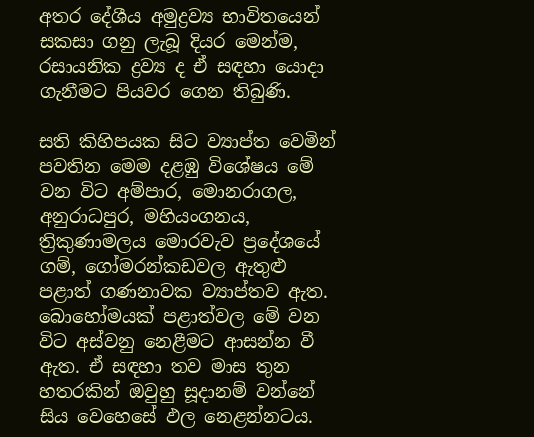අතර දේශීය අමුද්‍රව්‍ය භාවිතයෙන් සකසා ගනු ලැබූ දියර මෙන්ම, රසායනික ද්‍රව්‍ය ද ඒ සඳහා යොදා ගැනීමට පියවර ගෙන තිබුණි.

සති කිහිපයක සිට ව්‍යාප්ත වෙමින් පවතින මෙම දළඹු විශේෂය මේ වන විට අම්පාර, මොනරාගල, අනුරාධපුර, මහියංගනය, ත්‍රිකුණාමලය මොරවැව ප්‍රදේශයේ ගම්, ගෝමරන්කඩවල ඇතුළු පළාත් ගණනාවක ව්‍යාප්තව ඇත. බොහෝමයක් පළාත්වල මේ වන විට අස්වනු නෙළීමට ආසන්න වී ඇත. ඒ සඳහා තව මාස තුන හතරකින් ඔවුහු සූදානම් වන්නේ සිය වෙහෙසේ ඵල නෙළන්නටය.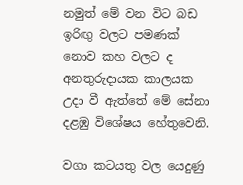නමුත් මේ වන විට බඩ ඉරිඟු වලට පමණක් නොව කහ වලට ද අනතුරුදායක කාලයක උදා වී ඇත්තේ මේ සේනා දළඹු විශේෂය හේතුවෙනි.

වගා කටයතු වල යෙදුණු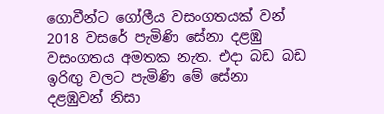ගොවීන්ට ගෝලීය වසංගතයක් වන් 2018 වසරේ පැමිණි සේනා දළඹු වසංගතය අමතක නැත. එදා බඩ බඩ ඉරිඟු වලට පැමිණි මේ සේනා දළඹුවන් නිසා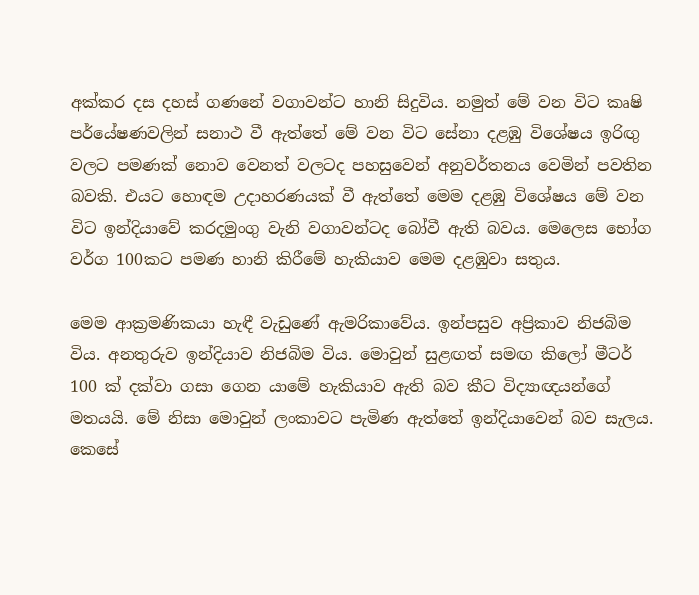අක්කර දස දහස් ගණනේ වගාවන්ට හානි සිදුවිය. නමුත් මේ වන විට කෘෂි පර්යේෂණවලින් සනාථ වී ඇත්තේ මේ වන විට සේනා දළඹු විශේෂය ඉරිඟු වලට පමණක් නොව වෙනත් වලටද පහසුවෙන් අනුවර්තනය වෙමින් පවතින බවකි. එයට හොඳම උදාහරණයක් වී ඇත්තේ මෙම දළඹු විශේෂය මේ වන විට ඉන්දියාවේ කරදමුංගු වැනි වගාවන්ටද බෝවී ඇති බවය. මෙලෙස භෝග වර්ග 100කට පමණ හානි කිරීමේ හැකියාව මෙම දළඹුවා සතුය.

මෙම ආක්‍රමණිකයා හැඳී වැඩුණේ ඇමරිකාවේය. ඉන්පසුව අප්‍රිකාව නිජබිම විය. අනතුරුව ඉන්දියාව නිජබිම විය. මොවුන් සුළඟත් සමඟ කිලෝ මීටර් 100 ක් දක්වා ගසා ගෙන යාමේ හැකියාව ඇති බව කීට විද්‍යාඥයන්ගේ මතයයි. මේ නිසා මොවුන් ලංකාවට පැමිණ ඇත්තේ ඉන්දියාවෙන් බව සැලය. කෙසේ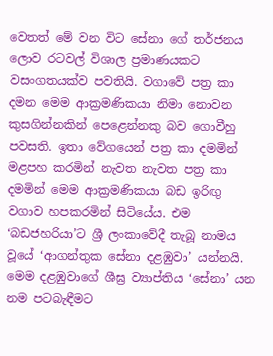වෙතත් මේ වන විට සේනා ගේ තර්ජනය ලොව රටවල් විශාල ප්‍රමාණයකට වසංගතයක්ව පවතියි. වගාවේ පත්‍ර කා දමන මෙම ආක්‍රමණිකයා නිමා නොවන කුසගින්නකින් පෙළෙන්නකු බව ගොවීහු පවසති. ඉතා වේගයෙන් පත්‍ර කා දමමින් මළපහ කරමින් නැවත නැවත පත්‍ර කා දමමින් මෙම ආක්‍රමණිකයා බඩ ඉරිඟු වගාව හපකරමින් සිටියේය. එම ‘බඩජහරියා’ට ශ්‍රී ලංකාවේදී තැබූ නාමය වූයේ ‘ආගන්තුක සේනා දළඹුවා’ යන්නයි. මෙම දළඹුවාගේ ශීඝ්‍ර ව්‍යාප්තිය ‘සේනා’ යන නම පටබැඳීමට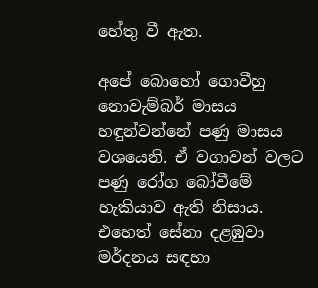හේතු වී ඇත.

අපේ බොහෝ ගොවීහු නොවැම්බර් මාසය හඳුන්වන්නේ පණු මාසය වශයෙනි. ඒ වගාවන් වලට පණු රෝග බෝවීමේ හැකියාව ඇති නිසාය. එහෙත් සේනා දළඹුවා මර්දනය සඳහා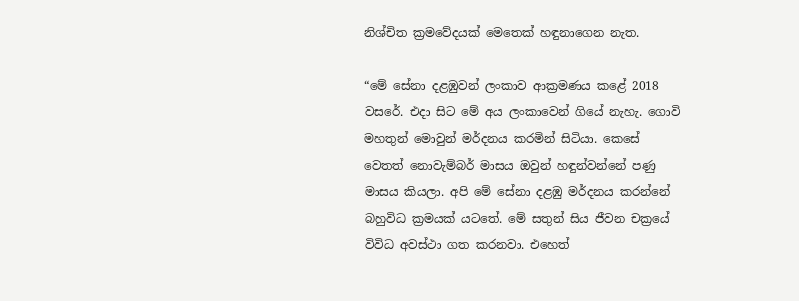නිශ්චිත ක්‍රමවේදයක් මෙතෙක් හඳුනාගෙන නැත.

“මේ සේනා දළඹුවන් ලංකාව ආක්‍රමණය කළේ 2018 වසරේ. එදා සිට මේ අය ලංකාවෙන් ගියේ නැහැ. ගොවි මහතුන් මොවුන් මර්දනය කරමින් සිටියා. කෙසේ වෙතත් නොවැම්බර් මාසය ඔවුන් හඳුන්වන්නේ පණු මාසය කියලා. අපි මේ සේනා දළඹු මර්දනය කරන්නේ බහුවිධ ක්‍රමයක් යටතේ. මේ සතුන් සිය ජීවන චක්‍රයේ විවිධ අවස්ථා ගත කරනවා. එහෙත්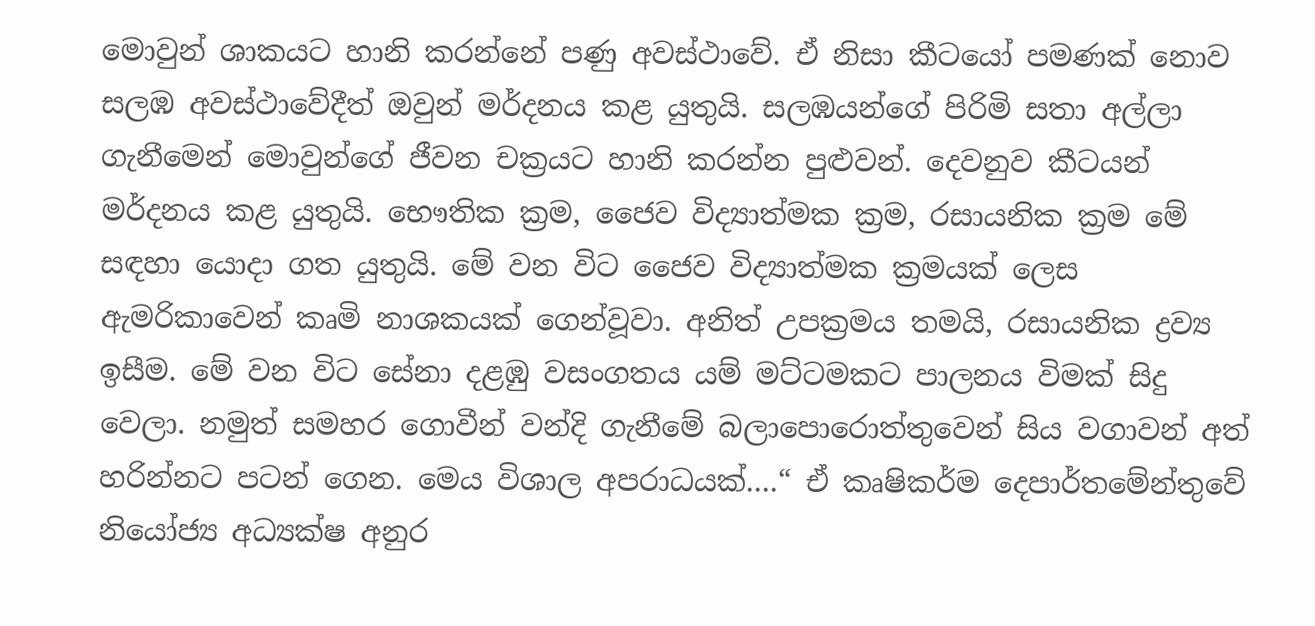මොවුන් ශාකයට හානි කරන්නේ පණු අවස්ථාවේ. ඒ නිසා කීටයෝ පමණක් නොව සලඹ අවස්ථාවේදීත් ඔවුන් මර්දනය කළ යුතුයි. සලඹයන්ගේ පිරිමි සතා අල්ලා ගැනීමෙන් මොවුන්ගේ ජීවන චක්‍රයට හානි කරන්න පුළුවන්. දෙවනුව කීටයන් මර්දනය කළ යුතුයි. භෞතික ක්‍රම, ජෛව විද්‍යාත්මක ක්‍රම, රසායනික ක්‍රම මේ සඳහා යොදා ගත යුතුයි. මේ වන විට ජෛව විද්‍යාත්මක ක්‍රමයක් ලෙස ඇමරිකාවෙන් කෘමි නාශකයක් ගෙන්වූවා. අනිත් උපක්‍රමය තමයි, රසායනික ද්‍රව්‍ය ඉසීම. මේ වන විට සේනා දළඹු වසංගතය යම් මට්ටමකට පාලනය විමක් සිදු වෙලා. නමුත් සමහර ගොවීන් වන්දි ගැනීමේ බලාපොරොත්තුවෙන් සිය වගාවන් අත් හරින්නට පටන් ගෙන. මෙය විශාල අපරාධයක්....“ ඒ කෘෂිකර්ම දෙපාර්තමේන්තුවේ නියෝජ්‍ය අධ්‍යක්ෂ අනුර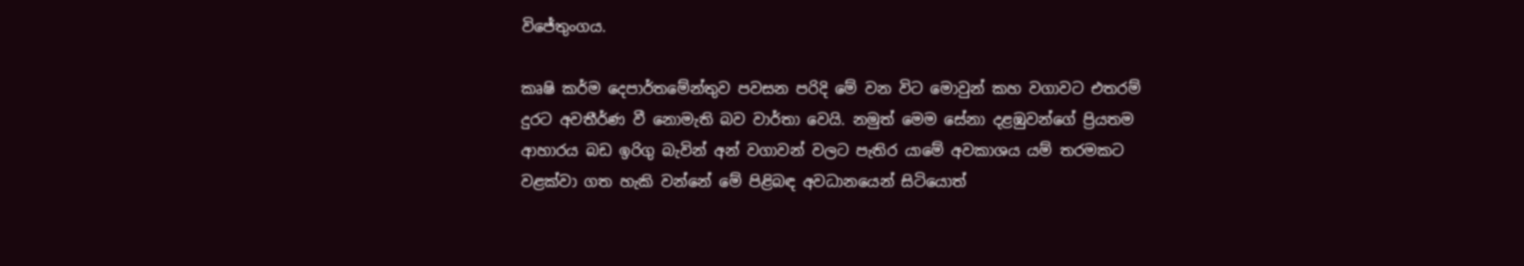විජේතුංගය.

කෘෂි කර්ම දෙපාර්තමේන්තුව පවසන පරිදි මේ වන විට මොවුන් කහ වගාවට එතරම් දුරට අවතීර්ණ වී නොමැති බව වාර්තා වෙයි. නමුත් මෙම සේනා දළඹුවන්ගේ ප්‍රියතම ආහාරය බඩ ඉරිගු බැවින් අන් වගාවන් වලට පැතිර යාමේ අවකාශය යම් තරමකට වළක්වා ගත හැකි වන්නේ මේ පිළිබඳ අවධානයෙන් සිටියොත්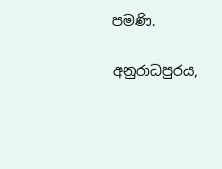පමණි.

අනුරාධපුරය,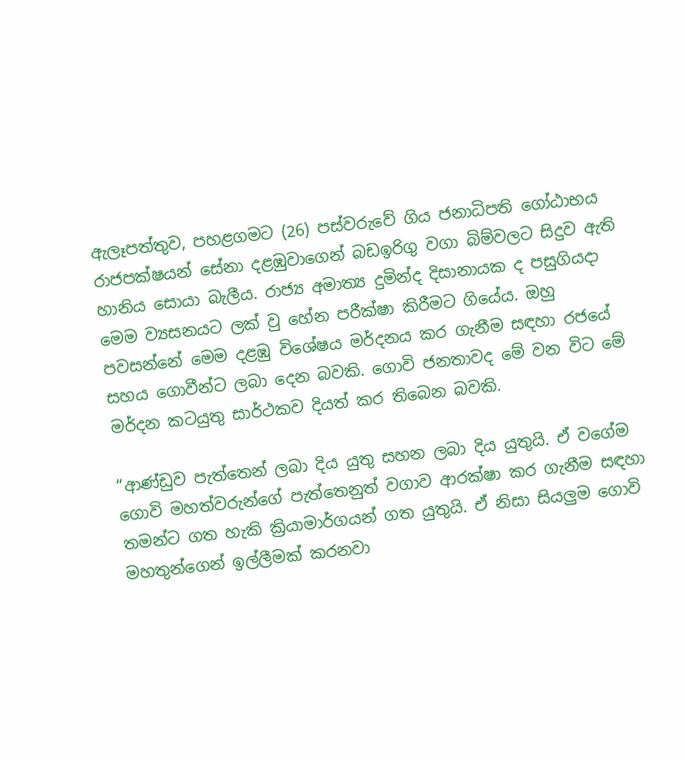ඇලෑපත්තුව, පහළගමට (26) පස්වරුවේ ගිය ජනාධිපති ගෝඨාභය රාජපක්ෂයන් සේනා දළඹුවාගෙන් බඩඉරිගු වගා බිම්වලට සිදුව ඇති හානිය සොයා බැලීය. රාජ්‍ය අමාත්‍ය දුමින්ද දිසානායක ද පසුගියදා මෙම ව්‍යසනයට ලක් වු හේන පරීක්ෂා කිරීමට ගියේය. ඔහු පවසන්නේ මෙම දළඹු විශේෂය මර්දනය කර ගැනීම සඳහා රජයේ සහය ගොවීන්ට ලබා දෙන බවකි. ගොවි ජනතාවද මේ වන විට මේ මර්දන කටයුතු සාර්ථකව දියත් කර තිබෙන බවකි.

“ආණ්ඩුව පැත්තෙන් ලබා දිය යුතු සහන ලබා දිය යුතුයි. ඒ වගේම ගොවි මහත්වරුන්ගේ පැත්තෙනුත් වගාව ආරක්ෂා කර ගැනීම සඳහා තමන්ට ගත හැකි ක්‍රියාමාර්ගයන් ගත යුතුයි. ඒ නිසා සියලුම ගොවි මහතුන්ගෙන් ඉල්ලීමක් කරනවා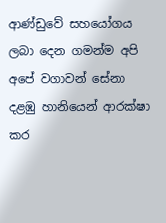ආණ්ඩුවේ සහයෝගය ලබා දෙන ගමන්ම අපි අපේ වගාවන් සේනා දළඹු හානියෙන් ආරක්ෂා කර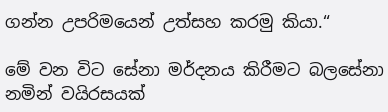ගන්න උපරිමයෙන් උත්සහ කරමු කියා.“

මේ වන විට සේනා මර්දනය කිරීමට බලසේනා නමින් වයිරසයක්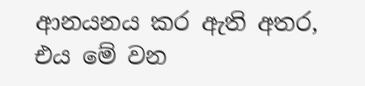ආනයනය කර ඇති අතර, එය මේ වන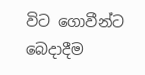විට ගොවීන්ට බෙදාදීම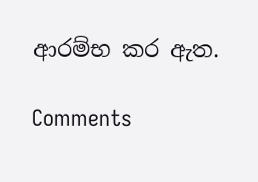ආරම්භ කර ඇත.

Comments